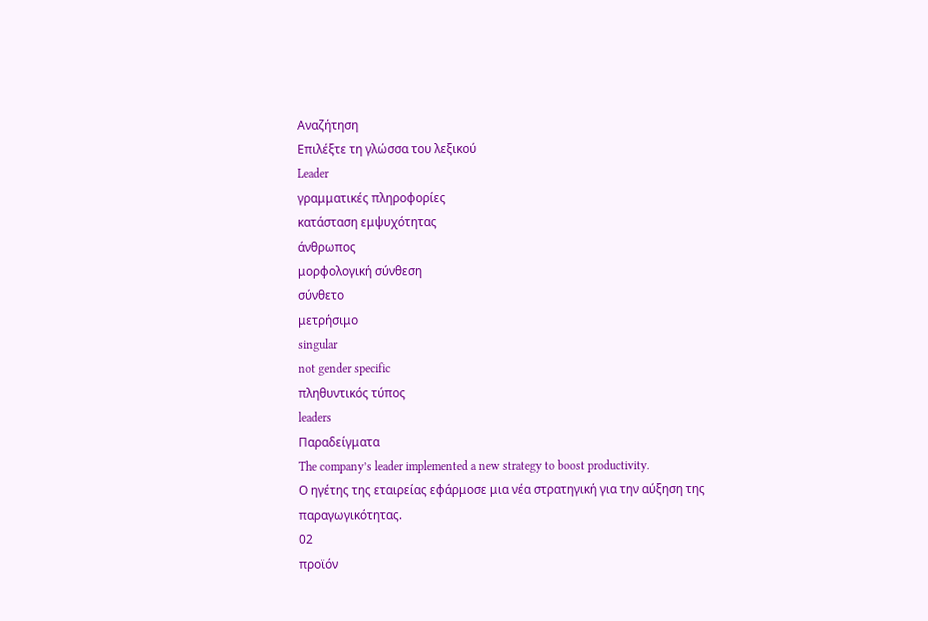Αναζήτηση
Επιλέξτε τη γλώσσα του λεξικού
Leader
γραμματικές πληροφορίες
κατάσταση εμψυχότητας
άνθρωπος
μορφολογική σύνθεση
σύνθετο
μετρήσιμο
singular
not gender specific
πληθυντικός τύπος
leaders
Παραδείγματα
The company’s leader implemented a new strategy to boost productivity.
Ο ηγέτης της εταιρείας εφάρμοσε μια νέα στρατηγική για την αύξηση της παραγωγικότητας.
02
προϊόν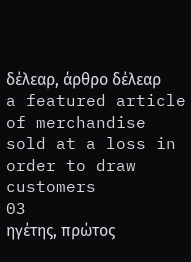δέλεαρ, άρθρο δέλεαρ
a featured article of merchandise sold at a loss in order to draw customers
03
ηγέτης, πρώτος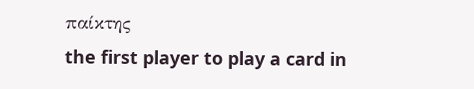παίκτης
the first player to play a card in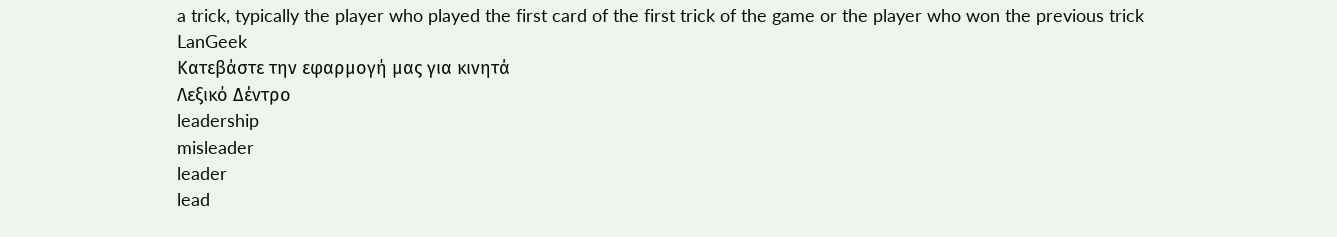a trick, typically the player who played the first card of the first trick of the game or the player who won the previous trick
LanGeek
Κατεβάστε την εφαρμογή μας για κινητά
Λεξικό Δέντρο
leadership
misleader
leader
lead